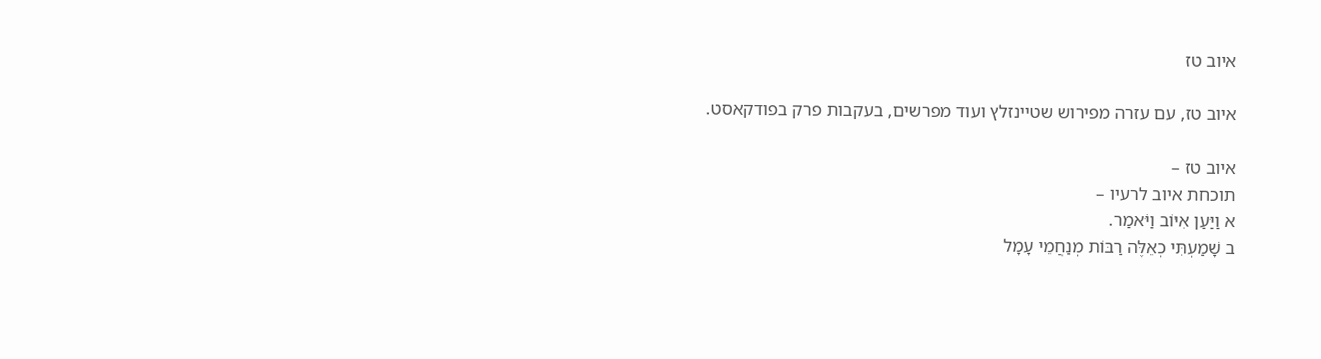איוב טז

איוב טז, עם עזרה מפירוש שטיינזלץ ועוד מפרשים, בעקבות פרק בפודקאסט.

איוב טז –
תוכחת איוב לרעיו –
א וַיַּעַן אִיּוֹב וַיֹּאמַר.
ב שָׁמַעְתִּי כְאֵלֶּה רַבּוֹת מְנַחֲמֵי עָמָל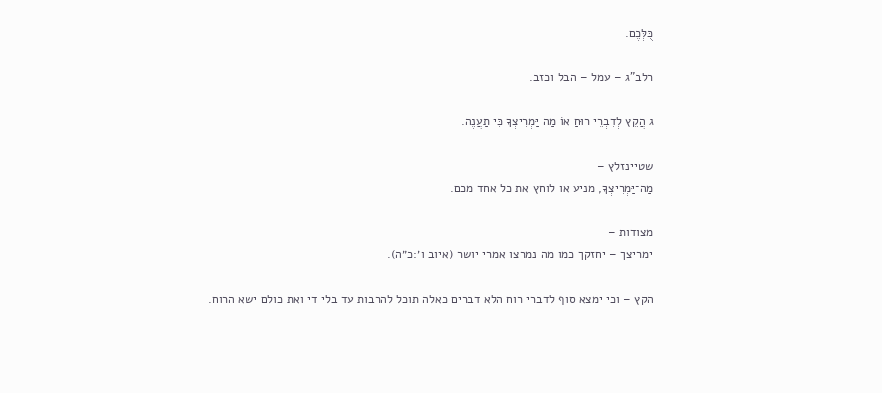כֻּלְּכֶם.

רלב"ג – עמל – הבל וכזב.

ג הֲקֵץ לְדִבְרֵי רוּחַ אוֹ מַה יַּמְרִיצְךָ כִּי תַעֲנֶה.

שטיינזלץ –
מַה־יַּמְרִיצְךָ, מניע או לוחץ את כל אחד מכם.

מצודות –
ימריצך – יחזקך כמו מה נמרצו אמרי יושר (איוב ו׳:כ״ה).

הקץ – וכי ימצא סוף לדברי רוח הלא דברים כאלה תוכל להרבות עד בלי די ואת כולם ישא הרוח.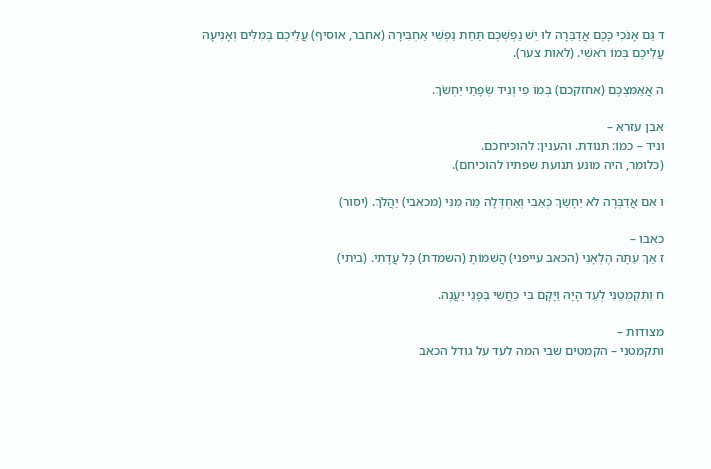ד גַּם אָנֹכִי כָּכֶם אֲדַבֵּרָה לוּ יֵשׁ נַפְשְׁכֶם תַּחַת נַפְשִׁי אַחְבִּירָה (אחבר, אוסיף) עֲלֵיכֶם בְּמִלִּים וְאָנִיעָה עֲלֵיכֶם בְּמוֹ רֹאשִׁי. (לאות צער).

ה אֲאַמִּצְכֶם (אחזקכם) בְּמוֹ פִי וְנִיד שְׂפָתַי יַחְשֹׂךְ.

אבן עזרא –
וניד – כמו: תנודת. והענין: להוכיחכם.
(כלומר, היה מונע תנועת שפתיו להוכיחם).

ו אִם אֲדַבְּרָה לֹא יֵחָשֵׂךְ כְּאֵבִי וְאַחְדְּלָה מַה מִנִּי (מכאבי) יַהֲלֹךְ. (יסור)

כאבו –
ז אַךְ עַתָּה הֶלְאָנִי (הכאב עייפני) הֲשִׁמּוֹתָ (השמדת) כָּל עֲדָתִי. (ביתי)

ח וַתִּקְמְטֵנִי לְעֵד הָיָה וַיָּקָם בִּי כַחֲשִׁי בְּפָנַי יַעֲנֶה.

מצודות –
ותקמטני – הקמטים שבי המה לעד על גודל הכאב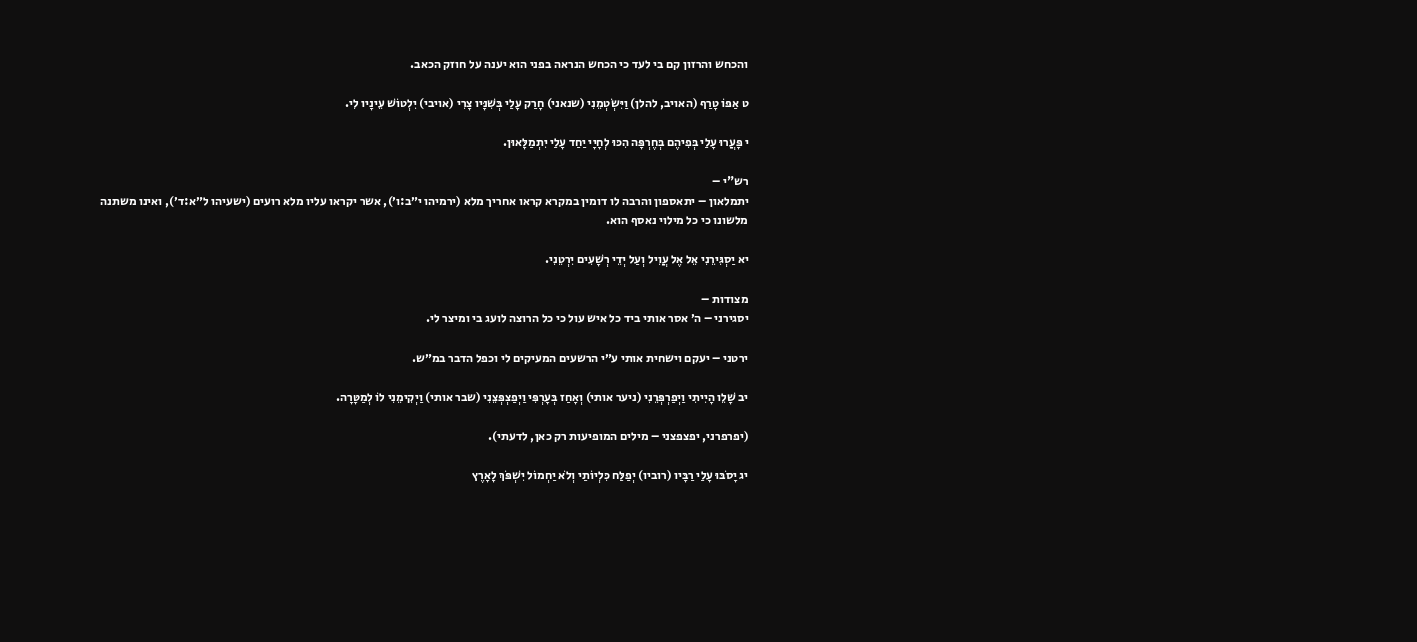והכחש והרזון קם בי לעד כי הכחש הנראה בפני הוא יענה על חוזק הכאב.

ט אַפּוֹ טָרַף (האויב, להלן) וַיִּשְׂטְמֵנִי (שנאני) חָרַק עָלַי בְּשִׁנָּיו צָרִי (אויבי) יִלְטוֹשׁ עֵינָיו לִי.

י פָּעֲרוּ עָלַי בְּפִיהֶם בְּחֶרְפָּה הִכּוּ לְחָיָי יַחַד עָלַי יִתְמַלָּאוּן.

רש"י –
יתמלאון – יתאספון והרבה לו דומין במקרא קראו אחריך מלא (ירמיהו י״ב:ו׳), אשר יקראו עליו מלא רועים (ישעיהו ל״א:ד׳), ואינו משתנה מלשונו כי כל מילוי נאסף הוא.

יא יַסְגִּירֵנִי אֵל אֶל עֲוִיל וְעַל יְדֵי רְשָׁעִים יִרְטֵנִי.

מצודות –
יסגירני – ה׳ אסר אותי ביד כל איש עול כי כל הרוצה לועג בי ומיצר לי.

ירטני – יעקם וישחית אותי ע״י הרשעים המעיקים לי וכפל הדבר במ״ש.

יב שָׁלֵו הָיִיתִי וַיְפַרְפְּרֵנִי (ניער אותי) וְאָחַז בְּעָרְפִּי וַיְפַצְפְּצֵנִי (שבר אותי) וַיְקִימֵנִי לוֹ לְמַטָּרָה.

(יפרפרני, יפצפצני – מילים המופיעות רק כאן, לדעתי).

יג יָסֹבּוּ עָלַי רַבָּיו (רוביו) יְפַלַּח כִּלְיוֹתַי וְלֹא יַחְמוֹל יִשְׁפֹּךְ לָאָרֶץ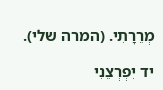מְרֵרָתִי. (המרה שלי).

יד יִפְרְצֵנִי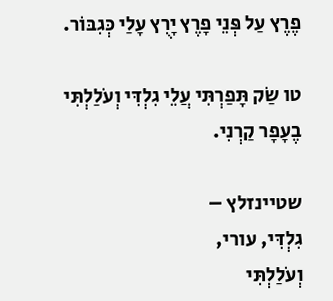פֶרֶץ עַל פְּנֵי פָרֶץ יָרֻץ עָלַי כְּגִבּוֹר.

טו שַׂק תָּפַרְתִּי עֲלֵי גִלְדִּי וְעֹלַלְתִּי בֶעָפָר קַרְנִי.

שטיינזלץ –
גִלְדִּי, עורי,
וְעֹלַלְתִּי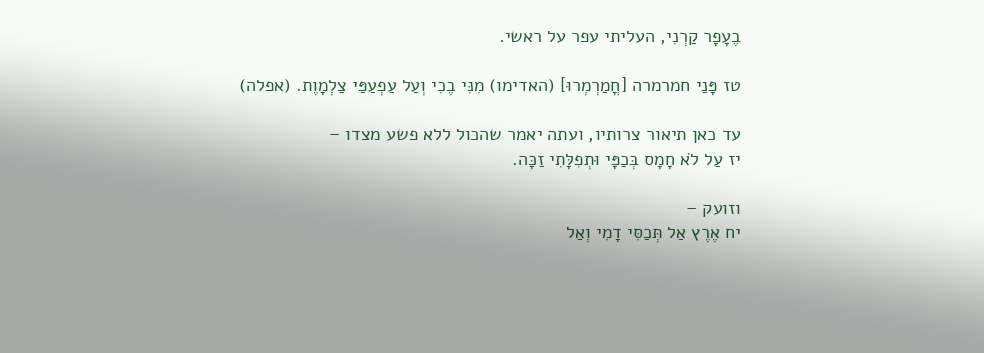בֶעָפָר קַרְנִי, העליתי עפר על ראשי.

טז פָּנַי חמרמרה [חֳמַרְמְרוּ] (האדימו) מִנִּי בֶכִי וְעַל עַפְעַפַּי צַלְמָוֶת. (אפלה)

עד כאן תיאור צרותיו, ועתה יאמר שהכול ללא פשע מצדו –
יז עַל לֹא חָמָס בְּכַפָּי וּתְפִלָּתִי זַכָּה.

וזועק –
יח אֶרֶץ אַל תְּכַסִּי דָמִי וְאַל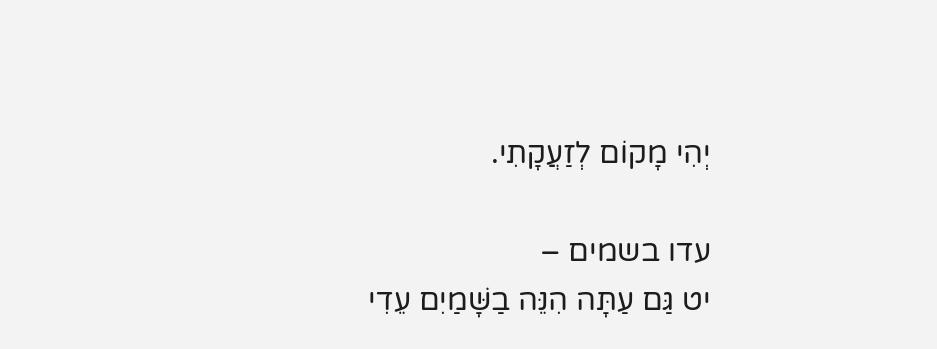יְהִי מָקוֹם לְזַעֲקָתִי.

עדו בשמים –
יט גַּם עַתָּה הִנֵּה בַשָּׁמַיִם עֵדִי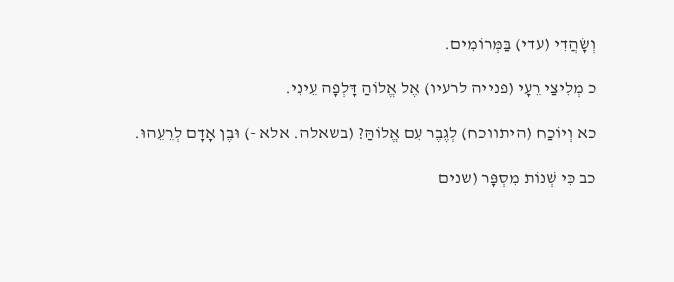וְשָׂהֲדִי (עדי) בַּמְּרוֹמִים.

כ מְלִיצַי רֵעָי (פנייה לרעיו) אֶל אֱלוֹהַ דָּלְפָה עֵינִי.

כא וְיוֹכַח (היתווכח) לְגֶבֶר עִם אֱלוֹהַּ? (בשאלה. אלא -) וּבֶן אָדָם לְרֵעֵהוּ.

כב כִּי שְׁנוֹת מִסְפָּר (שנים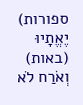ספורות) יֶאֱתָיוּ (באות) וְאֹרַח לֹא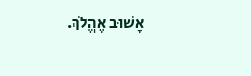אָשׁוּב אֶהֱלֹךְ.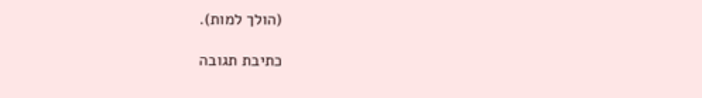(הולך למות).

כתיבת תגובה